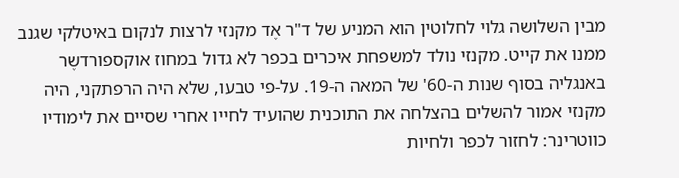מבין השלושה גלוי לחלוטין הוא המניע של ד"ר אֶד מקנזי לרצות לנקום באיטלקי שגנב ממנו את קייט. מקנזי נולד למשפחת איכרים בכפר לא גדול במחוז אוקספורדשֶר באנגליה בסוף שנות ה-60' של המאה ה-19. על-פי טבעו, שלא היה הרפתקני, היה מקנזי אמור להשלים בהצלחה את התוכנית שהועיד לחייו אחרי שסיים את לימודיו כווטרינר: לחזור לכפר ולחיות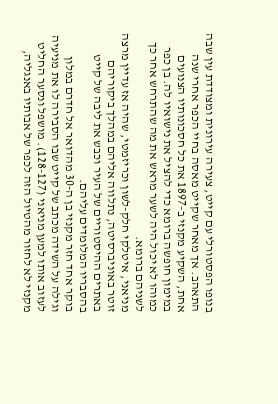בנופו הפסטורלי עם קייט, צעירה עירונית ומצודדת עין שבה התאהב. אך מאחר שקייט מאסה בחיי הכפר אחרי שנה אחת, השקיע מקנזי ב-1897 את כל חסכונותיו הצנועים במימון חופשה ברומא כדי להציל את נישואיו לה. בן כפר כמוהו לא יכול היה לשער מראש את מה שהתרחש אחר כך לשניהם ברומא.
מניאני, איטלקי חלק-לשון וכריזמטי, שהיה אז עדיין מרצה זוטר באוניברסיטה, נתלווה אליהם במהלך ביקוריהם באתרים ההיסטוריים של העיר וכבש את ליבה של קייט בהסבריו המלומדים עליהם.
בוקר אחד חזר מקנזי בן ה-30 מהדואר אל חדרם במלון וגילה על השידה מכתב של קייט שבו הסבירה לו את מניעיה לעזוב אותו למען מניאני (128-127). מושפל ונסער החליט מקנזי לא לחזור מהטיול הזה לכפר של אבותיו באנגליה,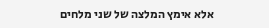אלא אימץ המלצה של שני מלחים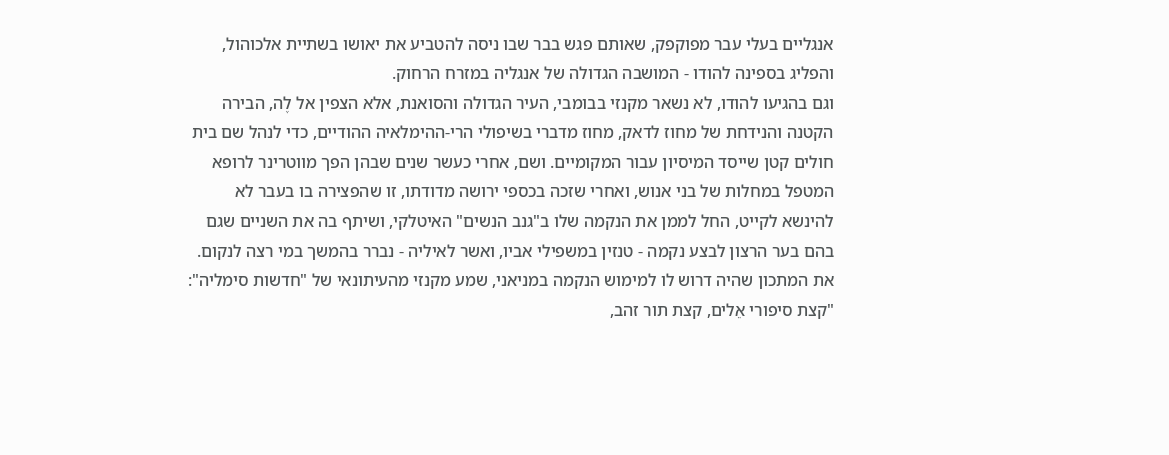אנגליים בעלי עבר מפוקפק, שאותם פגש בבר שבו ניסה להטביע את יאושו בשתיית אלכוהול, והפליג בספינה להודו - המושבה הגדולה של אנגליה במזרח הרחוק.
וגם בהגיעו להודו, לא נשאר מקנזי בבומבי, העיר הגדולה והסואנת, אלא הצפין אל לֶה, הבירה הקטנה והנידחת של מחוז לדאק, מחוז מדברי בשיפולי הרי-ההימלאיה ההודיים, כדי לנהל שם בית חולים קטן שייסד המיסיון עבור המקומיים. ושם, אחרי כעשר שנים שבהן הפך מווטרינר לרופא המטפל במחלות של בני אנוש, ואחרי שזכה בכספי ירושה מדודתו, זו שהפצירה בו בעבר לא להינשא לקייט, החל לממן את הנקמה שלו ב"גנב הנשים" האיטלקי, ושיתף בה את השניים שגם בהם בער הרצון לבצע נקמה - טנזין במשפילי אביו, ואשר לאיליה - נברר בהמשך במי רצה לנקום.
את המתכון שהיה דרוש לו למימוש הנקמה במניאני, שמע מקנזי מהעיתונאי של "חדשות סימליה": "קצת סיפורי אֵלים, קצת תור זהב,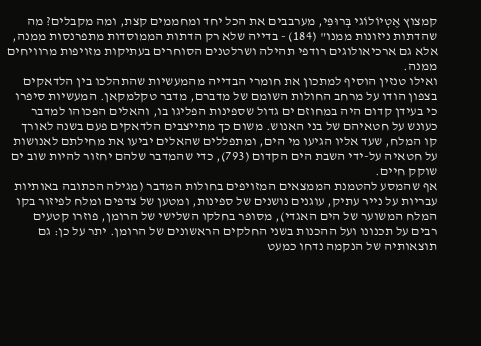קמצוץ אֶטְיוֹלוֹגי בְּרוּפִּי, מערבבים את הכל יחד ומחממים קצת, ומה מקבלים? מה שהדתות ניזונות ממנו" (184) - בדייה שלא רק הדתות הממוסדות מתפרנסות ממנה, אלא גם ארכיאולוגים רודפי תהילה ושרלטנים הסוחרים בעתיקות מזויפות מרוויחים ממנה.
ואילו טנזין הוסיף למתכון את חומרי הבדייה מהמעשיות שהתהלכו בין הלדאקים בצפון הודו על מרחב החולות השומם של מדברם, מדבר טקלמקאן. המעשיות סיפרו כי בעידן קדום היה במחוזם ים גדול שספינות הפליגו בו, והאלים הפכוהו למדבר כעונש על חטאיהם של בני האנוש. משום כך מתייצבים הלדאקים פעם בשנה לאורך קו המלח, שעד אליו הגיעו מי הים, ומתפללים שהאלים יביעו את מחילתם לאנושות על חטאיה על-ידי השבת הים הקדום (793), כדי שהמדבר שלהם יחזור להיות שוב ים שוקק חיים.
אף שהמסע להטמנת הממצאים המזויפים בחולות המדבר (מגילה הכתובה באותיות עבריות על נייר עתיק, עוגנים נושנים של ספינות, ומטען של צדפים ומלח לפיזור בקו המלח המשוער של הים האגדי), מסופר בחלקו השלישי של הרומן, פוזרו קטעים רבים על תכנונו ועל ההכנות בשני החלקים הראשונים של הרומן. יתר על כן: גם תוצאותיה של הנקמה נדחו כמעט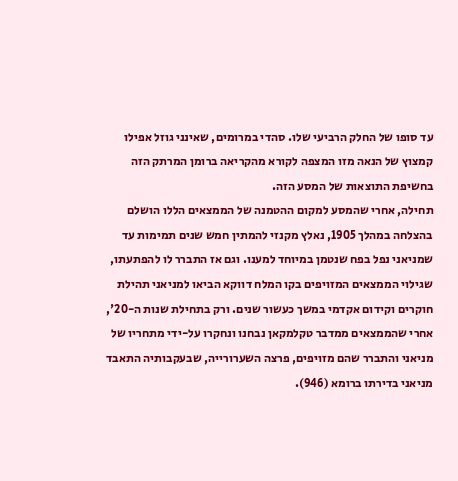עד סופו של החלק הרביעי שלו. סהדי במרומים, שאינני גוזל אפילו קמצוץ של הנאה מזו המצפה לקורא מהקריאה ברומן המרתק הזה בחשיפת התוצאות של המסע הזה.
תחילה, אחרי שהמסע למקום ההטמנה של הממצאים הללו הושלם בהצלחה במהלך 1905, נאלץ מקנזי להמתין חמש שנים תמימות עד שמניאני נפל בפח שנטמן במיוחד למענו. וגם אז התברר לו להפתעתו, שגילוי הממצאים המזויפים בקו המלח דווקא הביאו למניאני תהילת חוקרים וקידום אקדמי במשך כעשור שנים. ורק בתחילת שנות ה-20', אחרי שהממצאים ממדבר טקלמקאן נבחנו ונחקרו על-ידי מתחריו של מניאני והתברר שהם מזויפים, פרצה השערורייה, שבעקבותיה התאבד מניאני בדירתו ברומא (946).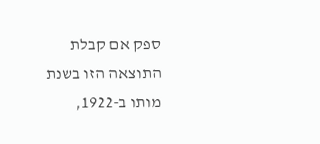ספק אם קבלת התוצאה הזו בשנת מותו ב-1922,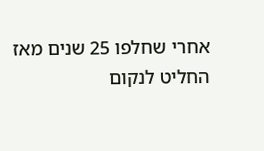אחרי שחלפו 25 שנים מאז החליט לנקום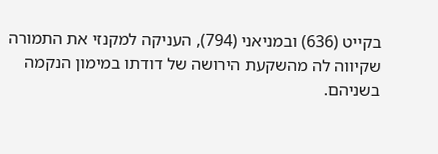בקייט (636) ובמניאני (794), העניקה למקנזי את התמורה שקיווה לה מהשקעת הירושה של דודתו במימון הנקמה בשניהם.